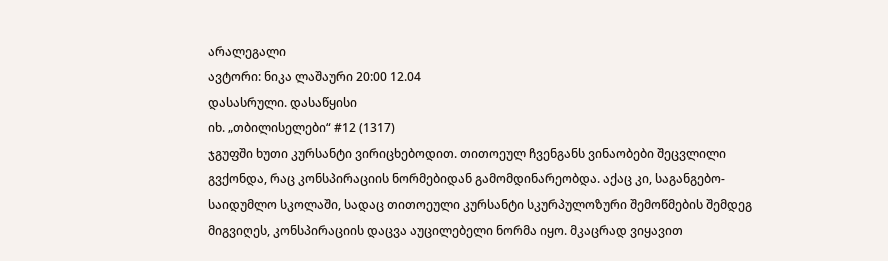არალეგალი
ავტორი: ნიკა ლაშაური 20:00 12.04
დასასრული. დასაწყისი
იხ. „თბილისელები“ #12 (1317)
ჯგუფში ხუთი კურსანტი ვირიცხებოდით. თითოეულ ჩვენგანს ვინაობები შეცვლილი გვქონდა, რაც კონსპირაციის ნორმებიდან გამომდინარეობდა. აქაც კი, საგანგებო-საიდუმლო სკოლაში, სადაც თითოეული კურსანტი სკურპულოზური შემოწმების შემდეგ მიგვიღეს, კონსპირაციის დაცვა აუცილებელი ნორმა იყო. მკაცრად ვიყავით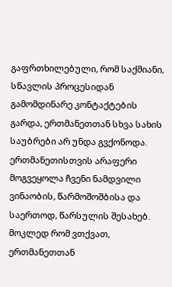გაფრთხილებული, რომ საქმიანი, სწავლის პროცესიდან გამომდინარე კონტაქტების გარდა, ერთმანეთთან სხვა სახის საუბრები არ უნდა გვქონოდა. ერთმანეთისთვის არაფერი მოგვეყოლა ჩვენი ნამდვილი ვინაობის, წარმოშოშბისა და საერთოდ, წარსულის შესახებ. მოკლედ რომ ვთქვათ, ერთმანეთთან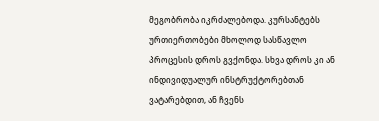მეგობრობა იკრძალებოდა. კურსანტებს ურთიერთობები მხოლოდ სასწავლო პროცესის დროს გვქონდა. სხვა დროს კი ან ინდივიდუალურ ინსტრუქტორებთან ვატარებდით, ან ჩვენს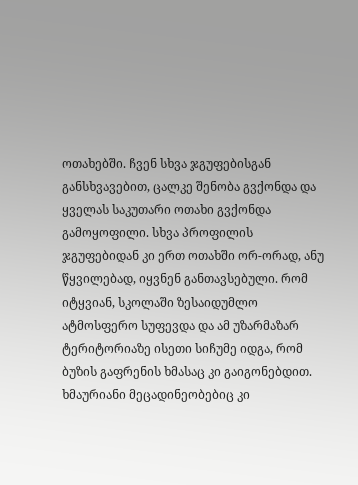ოთახებში. ჩვენ სხვა ჯგუფებისგან განსხვავებით, ცალკე შენობა გვქონდა და ყველას საკუთარი ოთახი გვქონდა გამოყოფილი. სხვა პროფილის ჯგუფებიდან კი ერთ ოთახში ორ-ორად, ანუ წყვილებად, იყვნენ განთავსებული. რომ იტყვიან, სკოლაში ზესაიდუმლო ატმოსფერო სუფევდა და ამ უზარმაზარ ტერიტორიაზე ისეთი სიჩუმე იდგა, რომ ბუზის გაფრენის ხმასაც კი გაიგონებდით. ხმაურიანი მეცადინეობებიც კი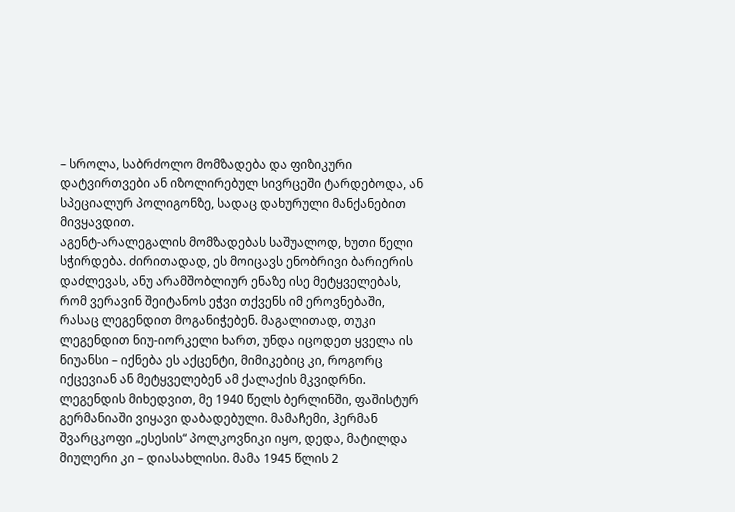– სროლა, საბრძოლო მომზადება და ფიზიკური დატვირთვები ან იზოლირებულ სივრცეში ტარდებოდა, ან სპეციალურ პოლიგონზე, სადაც დახურული მანქანებით მივყავდით.
აგენტ-არალეგალის მომზადებას საშუალოდ, ხუთი წელი სჭირდება. ძირითადად, ეს მოიცავს ენობრივი ბარიერის დაძლევას, ანუ არამშობლიურ ენაზე ისე მეტყველებას, რომ ვერავინ შეიტანოს ეჭვი თქვენს იმ ეროვნებაში, რასაც ლეგენდით მოგანიჭებენ. მაგალითად, თუკი ლეგენდით ნიუ-იორკელი ხართ, უნდა იცოდეთ ყველა ის ნიუანსი – იქნება ეს აქცენტი, მიმიკებიც კი, როგორც იქცევიან ან მეტყველებენ ამ ქალაქის მკვიდრნი. ლეგენდის მიხედვით, მე 1940 წელს ბერლინში, ფაშისტურ გერმანიაში ვიყავი დაბადებული. მამაჩემი, ჰერმან შვარცკოფი „ესესის“ პოლკოვნიკი იყო, დედა, მატილდა მიულერი კი – დიასახლისი. მამა 1945 წლის 2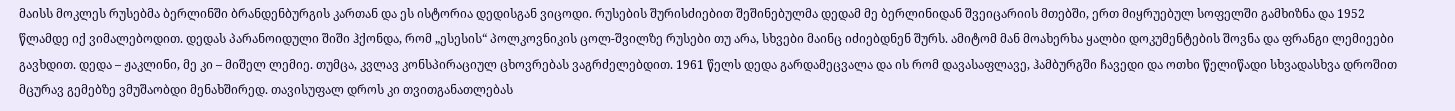მაისს მოკლეს რუსებმა ბერლინში ბრანდენბურგის კართან და ეს ისტორია დედისგან ვიცოდი. რუსების შურისძიებით შეშინებულმა დედამ მე ბერლინიდან შვეიცარიის მთებში, ერთ მიყრუებულ სოფელში გამხიზნა და 1952 წლამდე იქ ვიმალებოდით. დედას პარანოიდული შიში ჰქონდა, რომ „ესესის“ პოლკოვნიკის ცოლ-შვილზე რუსები თუ არა, სხვები მაინც იძიებდნენ შურს. ამიტომ მან მოახერხა ყალბი დოკუმენტების შოვნა და ფრანგი ლემიეები გავხდით. დედა – ჟაკლინი, მე კი – მიშელ ლემიე. თუმცა, კვლავ კონსპირაციულ ცხოვრებას ვაგრძელებდით. 1961 წელს დედა გარდამეცვალა და ის რომ დავასაფლავე, ჰამბურგში ჩავედი და ოთხი წელიწადი სხვადასხვა დროშით მცურავ გემებზე ვმუშაობდი მენახშირედ. თავისუფალ დროს კი თვითგანათლებას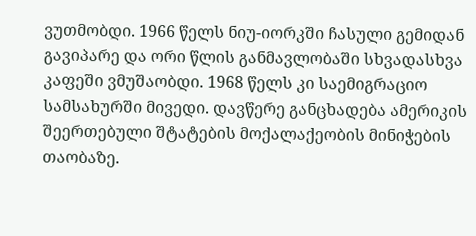ვუთმობდი. 1966 წელს ნიუ-იორკში ჩასული გემიდან გავიპარე და ორი წლის განმავლობაში სხვადასხვა კაფეში ვმუშაობდი. 1968 წელს კი საემიგრაციო სამსახურში მივედი. დავწერე განცხადება ამერიკის შეერთებული შტატების მოქალაქეობის მინიჭების თაობაზე.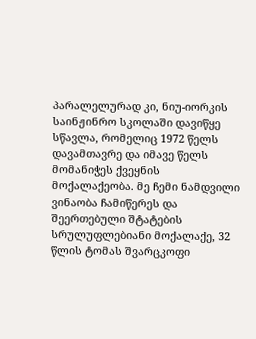პარალელურად კი, ნიუ-იორკის საინჟინრო სკოლაში დავიწყე სწავლა, რომელიც 1972 წელს დავამთავრე და იმავე წელს მომანიჭეს ქვეყნის მოქალაქეობა. მე ჩემი ნამდვილი ვინაობა ჩამიწერეს და შეერთებული შტატების სრულუფლებიანი მოქალაქე, 32 წლის ტომას შვარცკოფი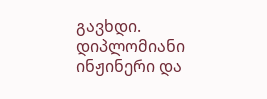გავხდი. დიპლომიანი ინჟინერი და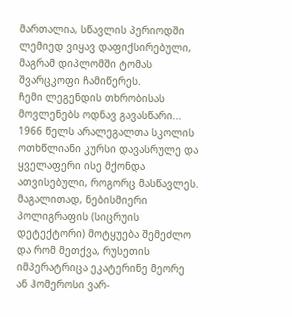მართალია, სწავლის პერიოდში ლემიედ ვიყავ დაფიქსირებული, მაგრამ დიპლომში ტომას შვარცკოფი ჩამიწერეს.
ჩემი ლეგენდის თხრობისას მოვლენებს ოდნავ გავასწარი... 1966 წელს არალეგალთა სკოლის ოთხწლიანი კურსი დავასრულე და ყველაფერი ისე მქონდა ათვისებული, როგორც მასწავლეს. მაგალითად, ნებისმიერი პოლიგრაფის (სიცრუის დეტექტორი) მოტყუება შემეძლო და რომ მეთქვა, რუსეთის იმპერატრიცა ეკატერინე მეორე ან ჰომეროსი ვარ-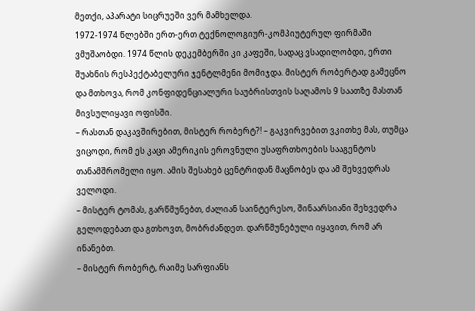მეთქი, აპარატი სიცრუეში ვერ მამხელდა.
1972-1974 წლებში ერთ-ერთ ტექნოლოგიურ-კომპიუტერულ ფირმაში ვმუშაობდი. 1974 წლის დეკემბერში კი კაფეში, სადაც ვსადილობდი, ერთი შუახნის რესპექტაბელური ჯენტლმენი მომიჯდა. მისტერ რობერტად გამეცნო და მთხოვა, რომ კონფიდენციალური საუბრისთვის საღამოს 9 საათზე მასთან მივსულიყავი ოფისში.
– რასთან დაკავშირებით, მისტერ რობერტ?! – გაკვირვებით ვკითხე მას, თუმცა ვიცოდი, რომ ეს კაცი ამერიკის ეროვნული უსაფრთხოების სააგენტოს თანამშრომელი იყო. ამის შესახებ ცენტრიდან მაცნობეს და ამ შეხვედრას ველოდი.
– მისტერ ტომას, გარწმუნებთ, ძალიან საინტერესო, შინაარსიანი შეხვედრა გელოდებათ და გთხოვთ, მობრძანდეთ. დარწმუნებული იყავით, რომ არ ინანებთ.
– მისტერ რობერტ, რაიმე სარფიანს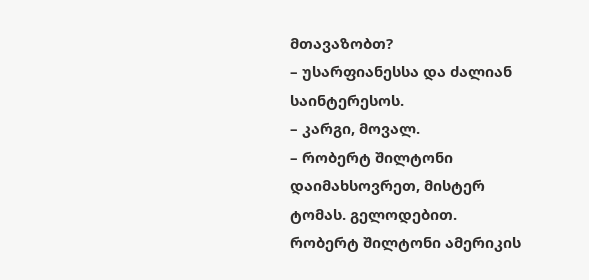მთავაზობთ?
– უსარფიანესსა და ძალიან საინტერესოს.
– კარგი, მოვალ.
– რობერტ შილტონი დაიმახსოვრეთ, მისტერ ტომას. გელოდებით.
რობერტ შილტონი ამერიკის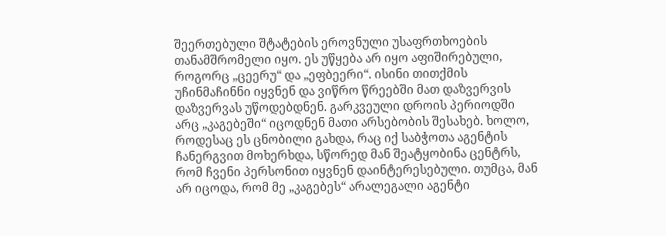შეერთებული შტატების ეროვნული უსაფრთხოების თანამშრომელი იყო. ეს უწყება არ იყო აფიშირებული, როგორც „ცეერუ“ და „ეფბეერი“. ისინი თითქმის უჩინმაჩინნი იყვნენ და ვიწრო წრეებში მათ დაზვერვის დაზვერვას უწოდებდნენ. გარკვეული დროის პერიოდში არც „კაგებეში“ იცოდნენ მათი არსებობის შესახებ. ხოლო, როდესაც ეს ცნობილი გახდა, რაც იქ საბჭოთა აგენტის ჩანერგვით მოხერხდა, სწორედ მან შეატყობინა ცენტრს, რომ ჩვენი პერსონით იყვნენ დაინტერესებული. თუმცა, მან არ იცოდა, რომ მე „კაგებეს“ არალეგალი აგენტი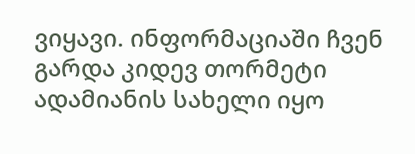ვიყავი. ინფორმაციაში ჩვენ გარდა კიდევ თორმეტი ადამიანის სახელი იყო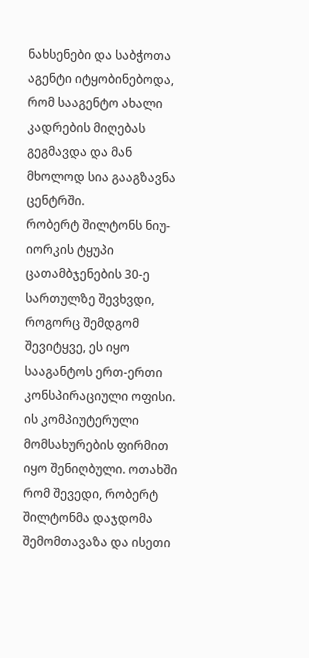ნახსენები და საბჭოთა აგენტი იტყობინებოდა, რომ სააგენტო ახალი კადრების მიღებას გეგმავდა და მან მხოლოდ სია გააგზავნა ცენტრში.
რობერტ შილტონს ნიუ-იორკის ტყუპი ცათამბჯენების 30-ე სართულზე შევხვდი, როგორც შემდგომ შევიტყვე, ეს იყო სააგანტოს ერთ-ერთი კონსპირაციული ოფისი. ის კომპიუტერული მომსახურების ფირმით იყო შენიღბული. ოთახში რომ შევედი, რობერტ შილტონმა დაჯდომა შემომთავაზა და ისეთი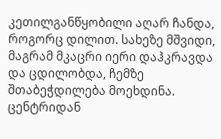კეთილგანწყობილი აღარ ჩანდა, როგორც დილით. სახეზე მშვიდი, მაგრამ მკაცრი იერი დაჰკრავდა და ცდილობდა, ჩემზე შთაბეჭდილება მოეხდინა. ცენტრიდან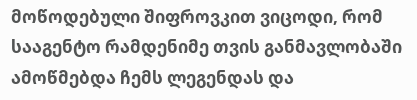მოწოდებული შიფროვკით ვიცოდი, რომ სააგენტო რამდენიმე თვის განმავლობაში ამოწმებდა ჩემს ლეგენდას და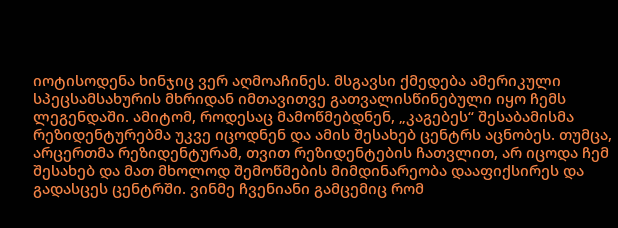იოტისოდენა ხინჯიც ვერ აღმოაჩინეს. მსგავსი ქმედება ამერიკული სპეცსამსახურის მხრიდან იმთავითვე გათვალისწინებული იყო ჩემს ლეგენდაში. ამიტომ, როდესაც მამოწმებდნენ, „კაგებეს“ შესაბამისმა რეზიდენტურებმა უკვე იცოდნენ და ამის შესახებ ცენტრს აცნობეს. თუმცა, არცერთმა რეზიდენტურამ, თვით რეზიდენტების ჩათვლით, არ იცოდა ჩემ შესახებ და მათ მხოლოდ შემოწმების მიმდინარეობა დააფიქსირეს და გადასცეს ცენტრში. ვინმე ჩვენიანი გამცემიც რომ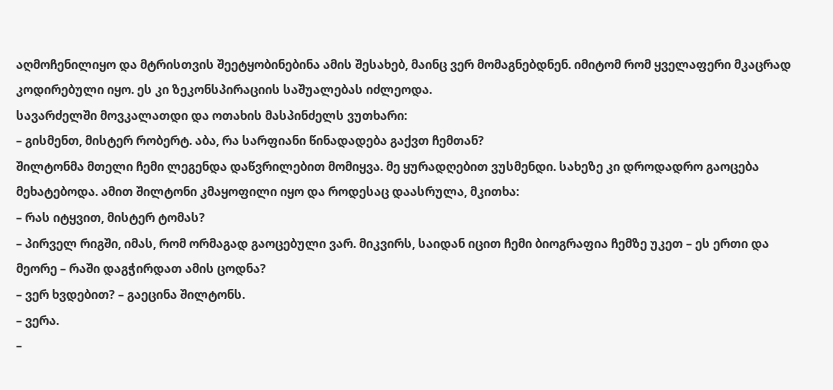აღმოჩენილიყო და მტრისთვის შეეტყობინებინა ამის შესახებ, მაინც ვერ მომაგნებდნენ. იმიტომ რომ ყველაფერი მკაცრად კოდირებული იყო. ეს კი ზეკონსპირაციის საშუალებას იძლეოდა.
სავარძელში მოვკალათდი და ოთახის მასპინძელს ვუთხარი:
– გისმენთ, მისტერ რობერტ. აბა, რა სარფიანი წინადადება გაქვთ ჩემთან?
შილტონმა მთელი ჩემი ლეგენდა დაწვრილებით მომიყვა. მე ყურადღებით ვუსმენდი. სახეზე კი დროდადრო გაოცება მეხატებოდა. ამით შილტონი კმაყოფილი იყო და როდესაც დაასრულა, მკითხა:
– რას იტყვით, მისტერ ტომას?
– პირველ რიგში, იმას, რომ ორმაგად გაოცებული ვარ. მიკვირს, საიდან იცით ჩემი ბიოგრაფია ჩემზე უკეთ – ეს ერთი და მეორე – რაში დაგჭირდათ ამის ცოდნა?
– ვერ ხვდებით? – გაეცინა შილტონს.
– ვერა.
–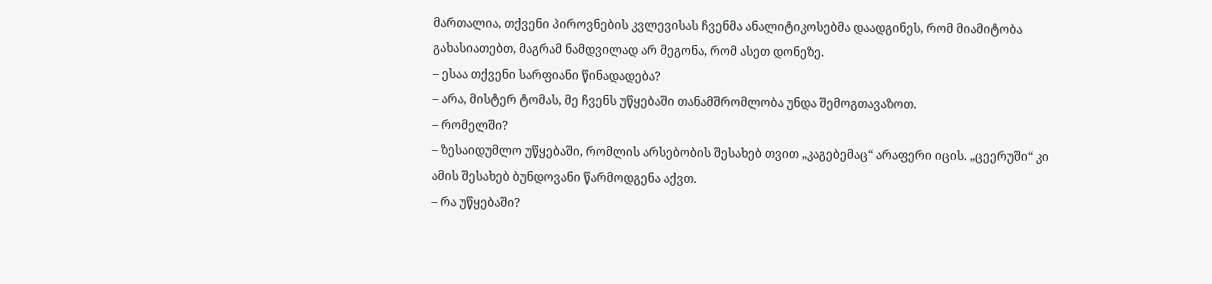მართალია, თქვენი პიროვნების კვლევისას ჩვენმა ანალიტიკოსებმა დაადგინეს, რომ მიამიტობა გახასიათებთ, მაგრამ ნამდვილად არ მეგონა, რომ ასეთ დონეზე.
– ესაა თქვენი სარფიანი წინადადება?
– არა, მისტერ ტომას, მე ჩვენს უწყებაში თანამშრომლობა უნდა შემოგთავაზოთ.
– რომელში?
– ზესაიდუმლო უწყებაში, რომლის არსებობის შესახებ თვით „კაგებემაც“ არაფერი იცის. „ცეერუში“ კი ამის შესახებ ბუნდოვანი წარმოდგენა აქვთ.
– რა უწყებაში?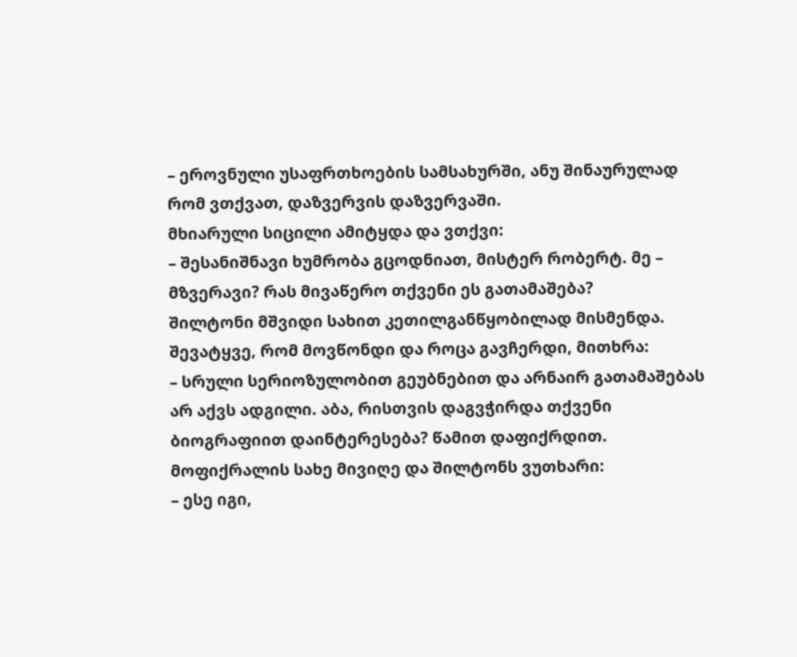– ეროვნული უსაფრთხოების სამსახურში, ანუ შინაურულად რომ ვთქვათ, დაზვერვის დაზვერვაში.
მხიარული სიცილი ამიტყდა და ვთქვი:
– შესანიშნავი ხუმრობა გცოდნიათ, მისტერ რობერტ. მე – მზვერავი? რას მივაწერო თქვენი ეს გათამაშება?
შილტონი მშვიდი სახით კეთილგანწყობილად მისმენდა. შევატყვე, რომ მოვწონდი და როცა გავჩერდი, მითხრა:
– სრული სერიოზულობით გეუბნებით და არნაირ გათამაშებას არ აქვს ადგილი. აბა, რისთვის დაგვჭირდა თქვენი ბიოგრაფიით დაინტერესება? წამით დაფიქრდით.
მოფიქრალის სახე მივიღე და შილტონს ვუთხარი:
– ესე იგი,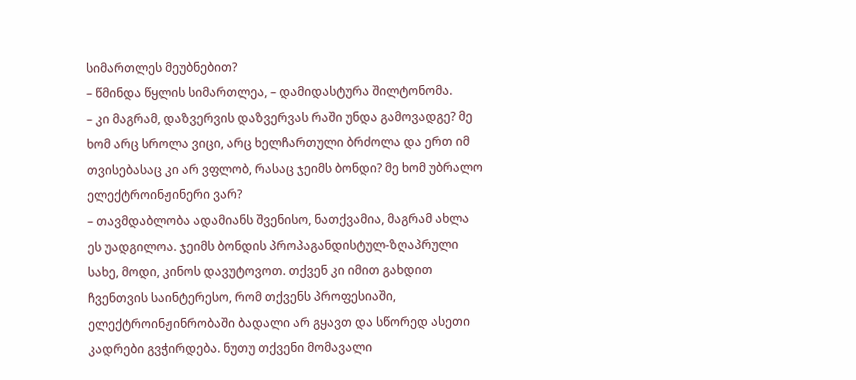სიმართლეს მეუბნებით?
– წმინდა წყლის სიმართლეა, – დამიდასტურა შილტონომა.
– კი მაგრამ, დაზვერვის დაზვერვას რაში უნდა გამოვადგე? მე ხომ არც სროლა ვიცი, არც ხელჩართული ბრძოლა და ერთ იმ თვისებასაც კი არ ვფლობ, რასაც ჯეიმს ბონდი? მე ხომ უბრალო ელექტროინჟინერი ვარ?
– თავმდაბლობა ადამიანს შვენისო, ნათქვამია, მაგრამ ახლა ეს უადგილოა. ჯეიმს ბონდის პროპაგანდისტულ-ზღაპრული სახე, მოდი, კინოს დავუტოვოთ. თქვენ კი იმით გახდით ჩვენთვის საინტერესო, რომ თქვენს პროფესიაში, ელექტროინჟინრობაში ბადალი არ გყავთ და სწორედ ასეთი კადრები გვჭირდება. ნუთუ თქვენი მომავალი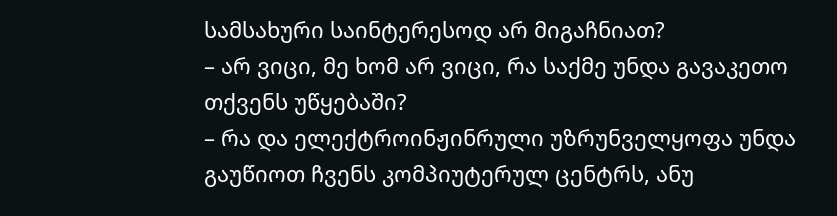სამსახური საინტერესოდ არ მიგაჩნიათ?
– არ ვიცი, მე ხომ არ ვიცი, რა საქმე უნდა გავაკეთო თქვენს უწყებაში?
– რა და ელექტროინჟინრული უზრუნველყოფა უნდა გაუწიოთ ჩვენს კომპიუტერულ ცენტრს, ანუ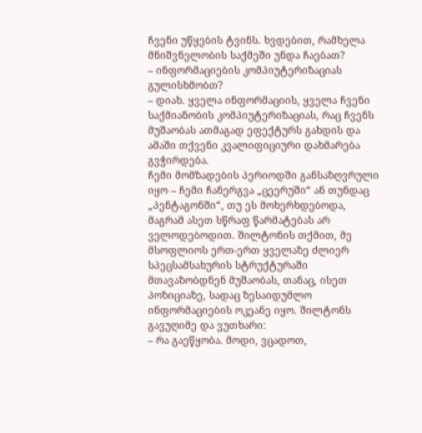ჩვენი უწყების ტვინს. ხვდებით, რამხელა მნიშვნელობის საქმეში უნდა ჩაებათ?
– ინფორმაციების კომპიუტერიზაციას გულისხმობთ?
– დიახ. ყველა ინფორმაციის, ყველა ჩვენი საქმიანობის კომპიუტერიზაციას, რაც ჩვენს მუშაობას ათმაგად ეფექტურს გახდის და ამაში თქვენი კვალიფიციური დახმარება გვჭირდება.
ჩემი მომზადების პერიოდში განსაზღვრული იყო – ჩემი ჩანერგვა „ცეერუში“ ან თუნდაც „პენტაგონში“, თუ ეს მოხერხდებოდა, მაგრამ ასეთ სწრაფ წარმატებას არ ველოდებოდით. შილტონის თქმით, მე მსოფლიოს ერთ-ერთ ყველაზე ძლიერ სპეცსამსახურის სტრუქტურაში მთავაზობდნენ მუშაობას, თანაც, ისეთ პოზიციაზე, სადაც ზესაიდუმლო ინფორმაციების ოკეანე იყო. შილტონს გავუღიმე და ვუთხარი:
– რა გაეწყობა. მოდი, ვცადოთ,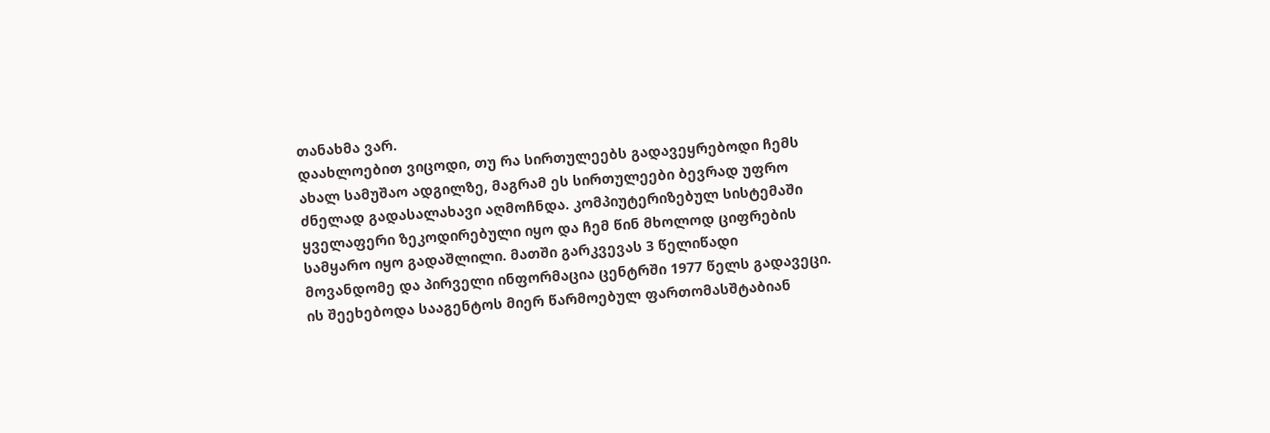თანახმა ვარ.
დაახლოებით ვიცოდი, თუ რა სირთულეებს გადავეყრებოდი ჩემს ახალ სამუშაო ადგილზე, მაგრამ ეს სირთულეები ბევრად უფრო ძნელად გადასალახავი აღმოჩნდა. კომპიუტერიზებულ სისტემაში ყველაფერი ზეკოდირებული იყო და ჩემ წინ მხოლოდ ციფრების სამყარო იყო გადაშლილი. მათში გარკვევას 3 წელიწადი მოვანდომე და პირველი ინფორმაცია ცენტრში 1977 წელს გადავეცი. ის შეეხებოდა სააგენტოს მიერ წარმოებულ ფართომასშტაბიან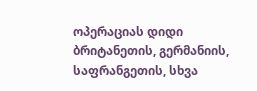ოპერაციას დიდი ბრიტანეთის, გერმანიის, საფრანგეთის, სხვა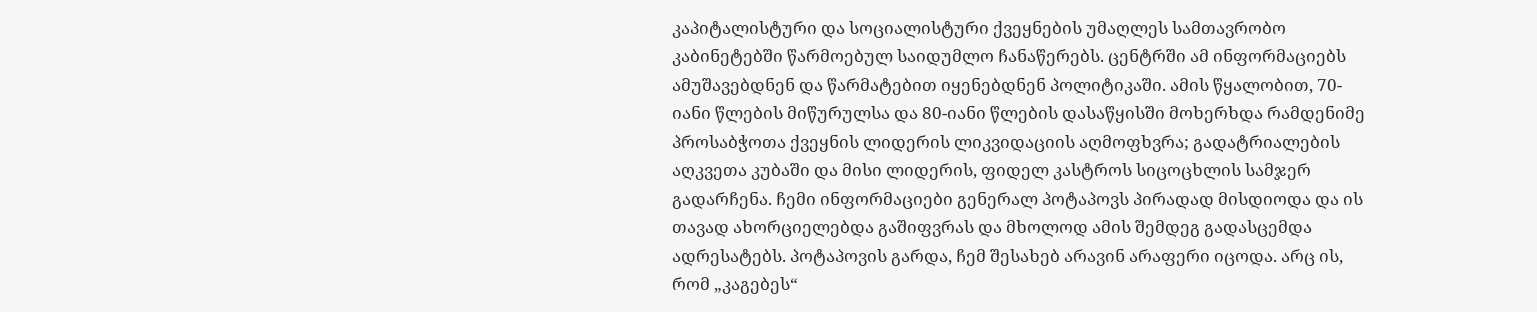კაპიტალისტური და სოციალისტური ქვეყნების უმაღლეს სამთავრობო კაბინეტებში წარმოებულ საიდუმლო ჩანაწერებს. ცენტრში ამ ინფორმაციებს ამუშავებდნენ და წარმატებით იყენებდნენ პოლიტიკაში. ამის წყალობით, 70-იანი წლების მიწურულსა და 80-იანი წლების დასაწყისში მოხერხდა რამდენიმე პროსაბჭოთა ქვეყნის ლიდერის ლიკვიდაციის აღმოფხვრა; გადატრიალების აღკვეთა კუბაში და მისი ლიდერის, ფიდელ კასტროს სიცოცხლის სამჯერ გადარჩენა. ჩემი ინფორმაციები გენერალ პოტაპოვს პირადად მისდიოდა და ის თავად ახორციელებდა გაშიფვრას და მხოლოდ ამის შემდეგ გადასცემდა ადრესატებს. პოტაპოვის გარდა, ჩემ შესახებ არავინ არაფერი იცოდა. არც ის, რომ „კაგებეს“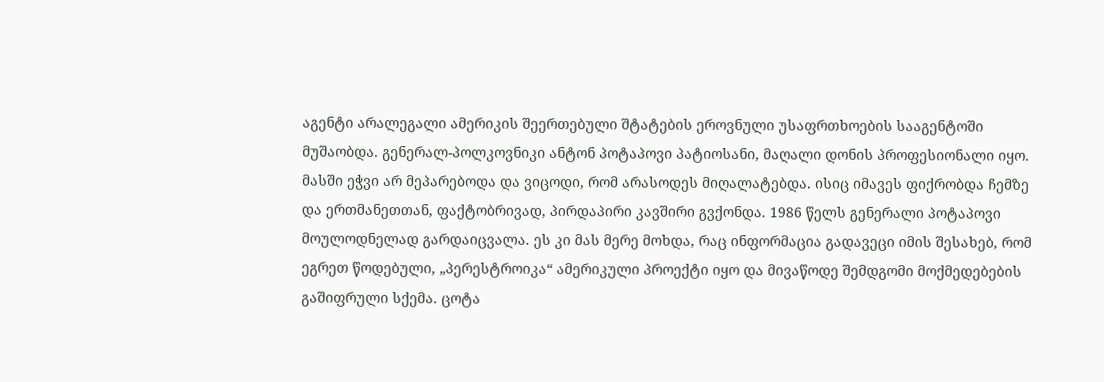აგენტი არალეგალი ამერიკის შეერთებული შტატების ეროვნული უსაფრთხოების სააგენტოში მუშაობდა. გენერალ-პოლკოვნიკი ანტონ პოტაპოვი პატიოსანი, მაღალი დონის პროფესიონალი იყო. მასში ეჭვი არ მეპარებოდა და ვიცოდი, რომ არასოდეს მიღალატებდა. ისიც იმავეს ფიქრობდა ჩემზე და ერთმანეთთან, ფაქტობრივად, პირდაპირი კავშირი გვქონდა. 1986 წელს გენერალი პოტაპოვი მოულოდნელად გარდაიცვალა. ეს კი მას მერე მოხდა, რაც ინფორმაცია გადავეცი იმის შესახებ, რომ ეგრეთ წოდებული, „პერესტროიკა“ ამერიკული პროექტი იყო და მივაწოდე შემდგომი მოქმედებების გაშიფრული სქემა. ცოტა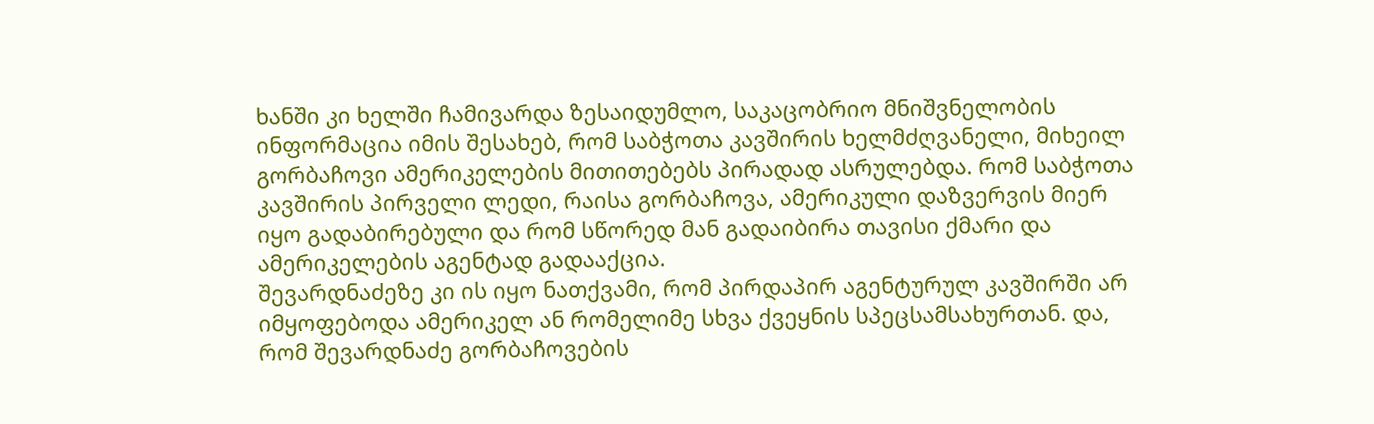ხანში კი ხელში ჩამივარდა ზესაიდუმლო, საკაცობრიო მნიშვნელობის ინფორმაცია იმის შესახებ, რომ საბჭოთა კავშირის ხელმძღვანელი, მიხეილ გორბაჩოვი ამერიკელების მითითებებს პირადად ასრულებდა. რომ საბჭოთა კავშირის პირველი ლედი, რაისა გორბაჩოვა, ამერიკული დაზვერვის მიერ იყო გადაბირებული და რომ სწორედ მან გადაიბირა თავისი ქმარი და ამერიკელების აგენტად გადააქცია.
შევარდნაძეზე კი ის იყო ნათქვამი, რომ პირდაპირ აგენტურულ კავშირში არ იმყოფებოდა ამერიკელ ან რომელიმე სხვა ქვეყნის სპეცსამსახურთან. და, რომ შევარდნაძე გორბაჩოვების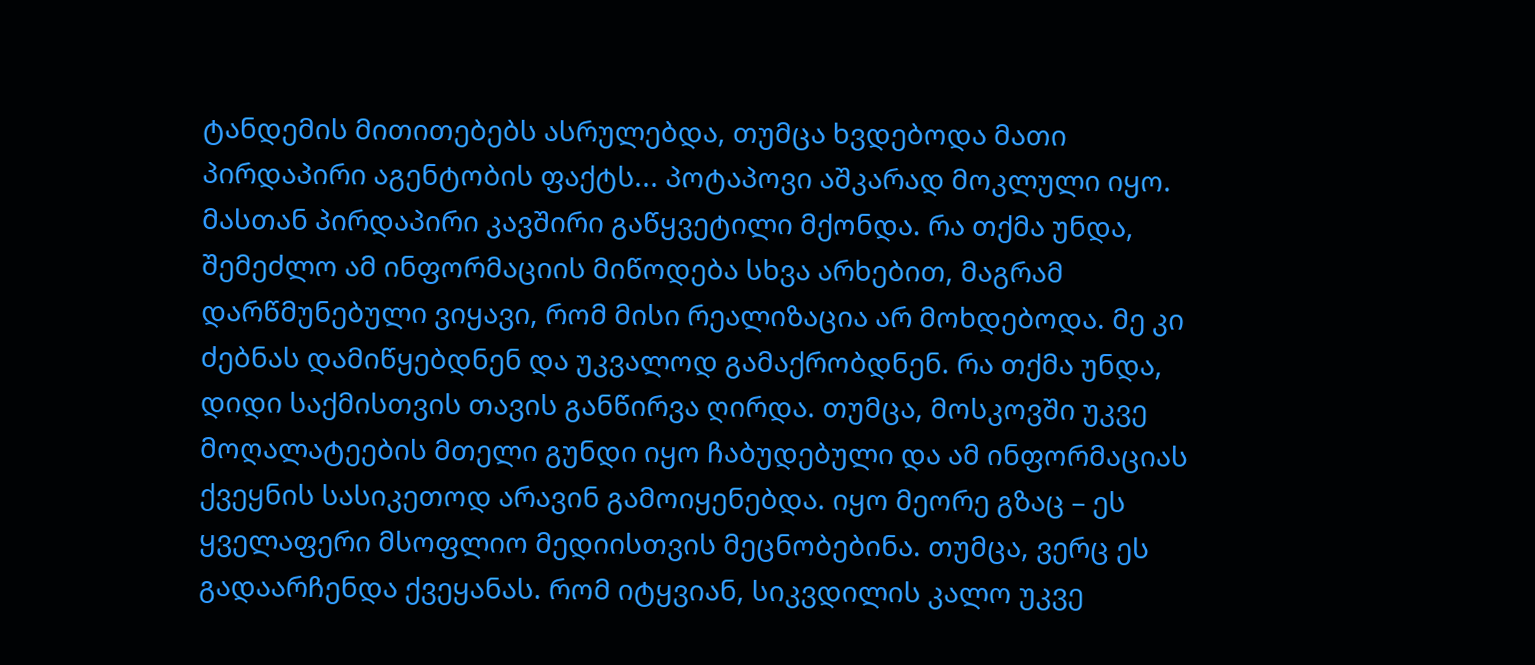ტანდემის მითითებებს ასრულებდა, თუმცა ხვდებოდა მათი პირდაპირი აგენტობის ფაქტს... პოტაპოვი აშკარად მოკლული იყო. მასთან პირდაპირი კავშირი გაწყვეტილი მქონდა. რა თქმა უნდა, შემეძლო ამ ინფორმაციის მიწოდება სხვა არხებით, მაგრამ დარწმუნებული ვიყავი, რომ მისი რეალიზაცია არ მოხდებოდა. მე კი ძებნას დამიწყებდნენ და უკვალოდ გამაქრობდნენ. რა თქმა უნდა, დიდი საქმისთვის თავის განწირვა ღირდა. თუმცა, მოსკოვში უკვე მოღალატეების მთელი გუნდი იყო ჩაბუდებული და ამ ინფორმაციას ქვეყნის სასიკეთოდ არავინ გამოიყენებდა. იყო მეორე გზაც – ეს ყველაფერი მსოფლიო მედიისთვის მეცნობებინა. თუმცა, ვერც ეს გადაარჩენდა ქვეყანას. რომ იტყვიან, სიკვდილის კალო უკვე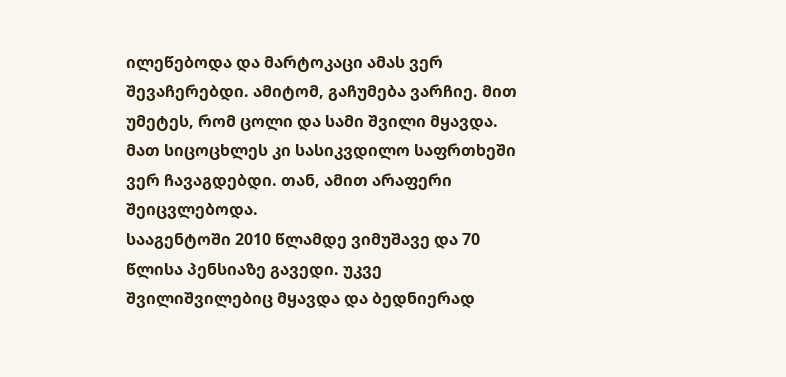ილეწებოდა და მარტოკაცი ამას ვერ შევაჩერებდი. ამიტომ, გაჩუმება ვარჩიე. მით უმეტეს, რომ ცოლი და სამი შვილი მყავდა. მათ სიცოცხლეს კი სასიკვდილო საფრთხეში ვერ ჩავაგდებდი. თან, ამით არაფერი შეიცვლებოდა.
სააგენტოში 2010 წლამდე ვიმუშავე და 70 წლისა პენსიაზე გავედი. უკვე შვილიშვილებიც მყავდა და ბედნიერად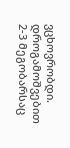ვცხოვრობდი. დროგამოშვებით 2-3 მეგობარსაც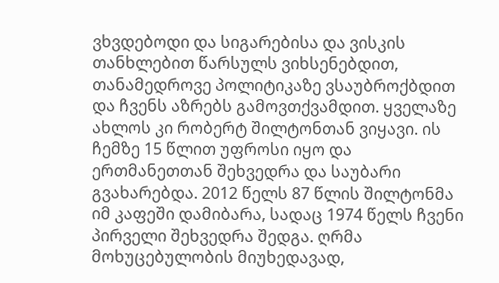ვხვდებოდი და სიგარებისა და ვისკის თანხლებით წარსულს ვიხსენებდით, თანამედროვე პოლიტიკაზე ვსაუბროქბდით და ჩვენს აზრებს გამოვთქვამდით. ყველაზე ახლოს კი რობერტ შილტონთან ვიყავი. ის ჩემზე 15 წლით უფროსი იყო და ერთმანეთთან შეხვედრა და საუბარი გვახარებდა. 2012 წელს 87 წლის შილტონმა იმ კაფეში დამიბარა, სადაც 1974 წელს ჩვენი პირველი შეხვედრა შედგა. ღრმა მოხუცებულობის მიუხედავად,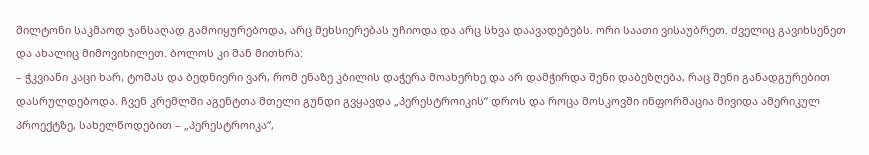შილტონი საკმაოდ ჯანსაღად გამოიყურებოდა, არც მეხსიერებას უჩიოდა და არც სხვა დაავადებებს. ორი საათი ვისაუბრეთ. ძველიც გავიხსენეთ და ახალიც მიმოვიხილეთ. ბოლოს კი მან მითხრა:
– ჭკვიანი კაცი ხარ, ტომას და ბედნიერი ვარ, რომ ენაზე კბილის დაჭერა მოახერხე და არ დამჭირდა შენი დაბეზღება, რაც შენი განადგურებით დასრულდებოდა. ჩვენ კრემლში აგენტთა მთელი გუნდი გვყავდა „პერესტროიკის“ დროს და როცა მოსკოვში ინფორმაცია მივიდა ამერიკულ პროექტზე, სახელწოდებით – „პერესტროიკა“,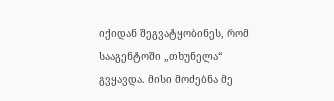იქიდან შეგვატყობინეს, რომ სააგენტოში „თხუნელა“ გვყავდა. მისი მოძებნა მე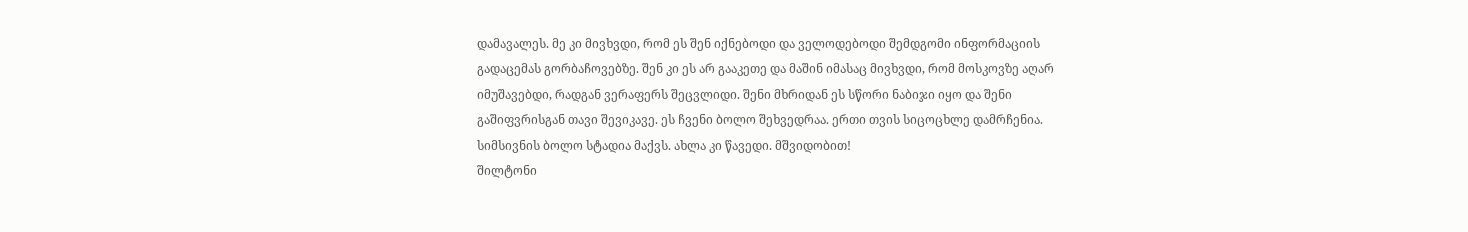დამავალეს. მე კი მივხვდი, რომ ეს შენ იქნებოდი და ველოდებოდი შემდგომი ინფორმაციის გადაცემას გორბაჩოვებზე. შენ კი ეს არ გააკეთე და მაშინ იმასაც მივხვდი, რომ მოსკოვზე აღარ იმუშავებდი, რადგან ვერაფერს შეცვლიდი. შენი მხრიდან ეს სწორი ნაბიჯი იყო და შენი გაშიფვრისგან თავი შევიკავე. ეს ჩვენი ბოლო შეხვედრაა. ერთი თვის სიცოცხლე დამრჩენია. სიმსივნის ბოლო სტადია მაქვს. ახლა კი წავედი. მშვიდობით!
შილტონი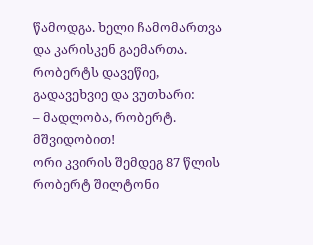წამოდგა. ხელი ჩამომართვა და კარისკენ გაემართა. რობერტს დავეწიე, გადავეხვიე და ვუთხარი:
– მადლობა, რობერტ. მშვიდობით!
ორი კვირის შემდეგ 87 წლის რობერტ შილტონი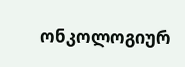ონკოლოგიურ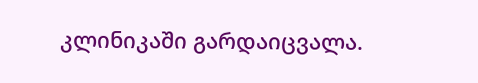კლინიკაში გარდაიცვალა.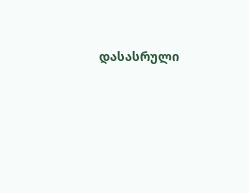დასასრული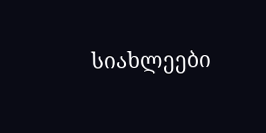სიახლეები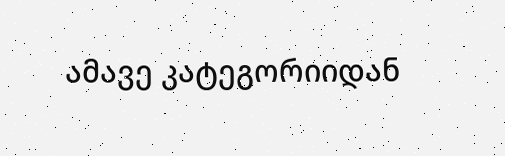ამავე კატეგორიიდან